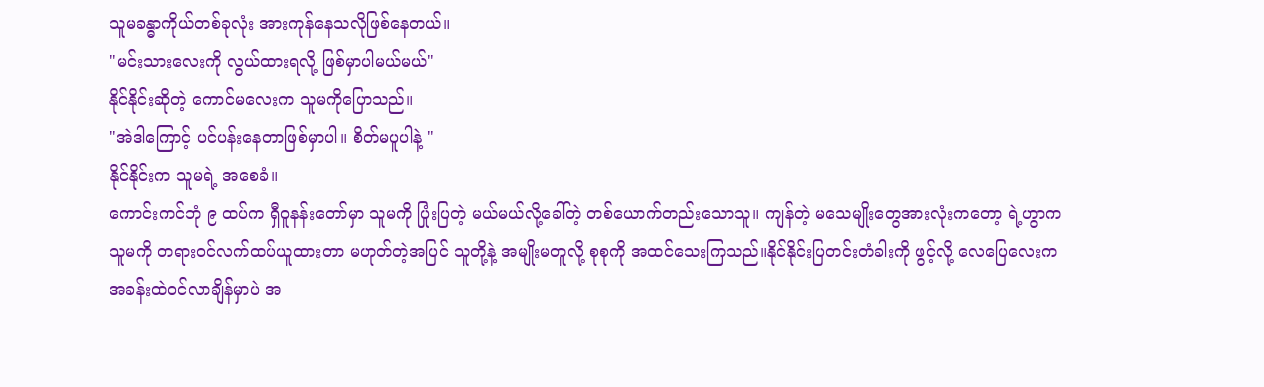သူမခန္ဓာကိုယ်တစ်ခုလုံး အားကုန်နေသလိုဖြစ်နေတယ်။
"မင်းသားလေးကို လွယ်ထားရလို့ ဖြစ်မှာပါမယ်မယ်"
နိုင်နိုင်းဆိုတဲ့ ကောင်မလေးက သူမကိုပြောသည်။
"အဲဒါကြောင့် ပင်ပန်းနေတာဖြစ်မှာပါ။ စိတ်မပူပါနဲ့ "
နိုင်နိုင်းက သူမရဲ့ အစေခံ။
ကောင်းကင်ဘုံ ၉ ထပ်က ရှီဝူနန်းတော်မှာ သူမကို ပြုံးပြတဲ့ မယ်မယ်လို့ခေါ်တဲ့ တစ်ယောက်တည်းသောသူ။ ကျန်တဲ့ မသေမျိုးတွေအားလုံးကတော့ ရဲ့ဟွာက သူမကို တရားဝင်လက်ထပ်ယူထားတာ မဟုတ်တဲ့အပြင် သူတို့နဲ့ အမျိုးမတူလို့ စုစုကို အထင်သေးကြသည်။နိုင်နိုင်းပြတင်းတံခါးကို ဖွင့်လို့ လေပြေလေးက အခန်းထဲဝင်လာချိန်မှာပဲ အ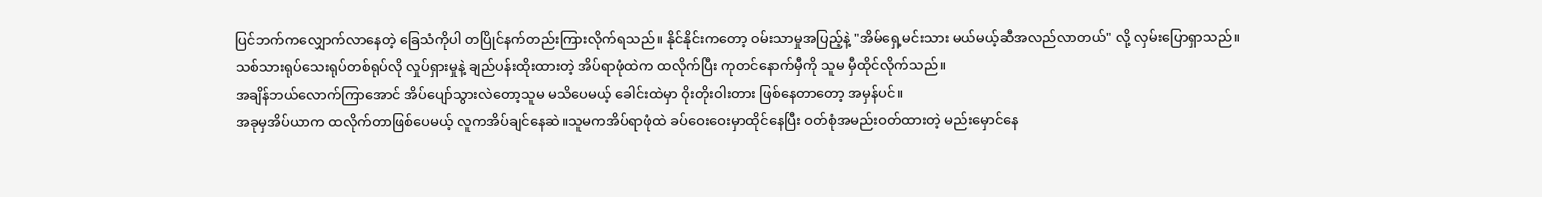ပြင်ဘက်ကလျှောက်လာနေတဲ့ ခြေသံကိုပါ တပြိုင်နက်တည်းကြားလိုက်ရသည်။ နိုင်နိုင်းကတော့ ဝမ်းသာမှုအပြည့်နဲ့ "အိမ်ရှေ့မင်းသား မယ်မယ့်ဆီအလည်လာတယ်" လို့ လှမ်းပြောရှာသည်။
သစ်သားရုပ်သေးရုပ်တစ်ရုပ်လို လှုပ်ရှားမှုနဲ့ ချည်ပန်းထိုးထားတဲ့ အိပ်ရာဖုံထဲက ထလိုက်ပြီး ကုတင်နောက်မှီကို သူမ မှီထိုင်လိုက်သည်။
အချိန်ဘယ်လောက်ကြာအောင် အိပ်ပျော်သွားလဲတော့သူမ မသိပေမယ့် ခေါင်းထဲမှာ ဝိုးတိုးဝါးတား ဖြစ်နေတာတော့ အမှန်ပင်။
အခုမှအိပ်ယာက ထလိုက်တာဖြစ်ပေမယ့် လူကအိပ်ချင်နေဆဲ။သူမကအိပ်ရာဖုံထဲ ခပ်ဝေးဝေးမှာထိုင်နေပြီး ဝတ်စုံအမည်းဝတ်ထားတဲ့ မည်းမှောင်နေ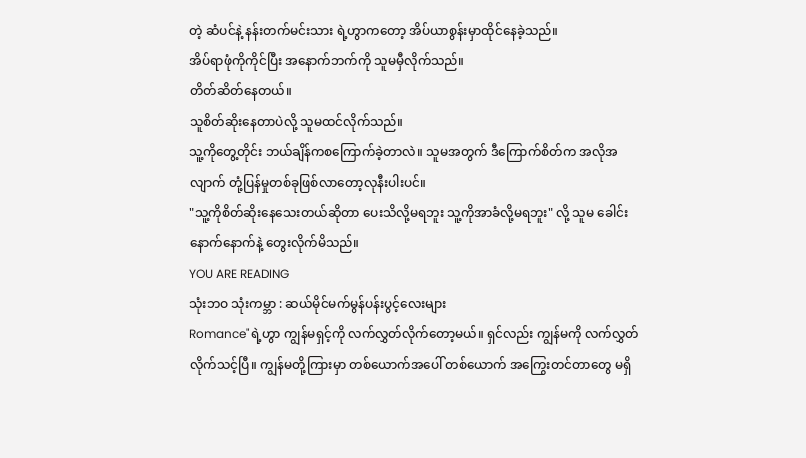တဲ့ ဆံပင်နဲ့ နန်းတက်မင်းသား ရဲ့ဟွာကတော့ အိပ်ယာစွန်းမှာထိုင်နေခဲ့သည်။
အိပ်ရာဖုံကိုကိုင်ပြီး အနောက်ဘက်ကို သူမမှီလိုက်သည်။
တိတ်ဆိတ်နေတယ်။
သူစိတ်ဆိုးနေတာပဲလို့ သူမထင်လိုက်သည်။
သူ့ကိုတွေ့တိုင်း ဘယ်ချိန်ကစကြောက်ခဲ့တာလဲ။ သူမအတွက် ဒီကြောက်စိတ်က အလိုအလျာက် တုံ့ပြန်မှုတစ်ခုဖြစ်လာတော့လုနီးပါးပင်။
"သူ့ကိုစိတ်ဆိုးနေသေးတယ်ဆိုတာ ပေးသိလို့မရဘူး သူ့ကိုအာခံလို့မရဘူး" လို့ သူမ ခေါင်းနောက်နောက်နဲ့ တွေးလိုက်မိသည်။
YOU ARE READING
သုံးဘဝ သုံးကမ္ဘာ : ဆယ်မိုင်မက်မွန်ပန်းပွင့်လေးများ
Romance"ရဲ့ဟွာ ကျွန်မရှင့်ကို လက်လွှတ်လိုက်တော့မယ်။ ရှင်လည်း ကျွန်မကို လက်လွှတ်လိုက်သင့်ပြီ။ ကျွန်မတို့ကြားမှာ တစ်ယောက်အပေါ် တစ်ယောက် အကြွေးတင်တာတွေ မရှိ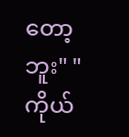တော့ဘူး" "ကိုယ်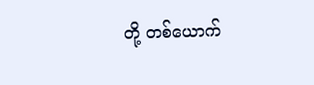တို့ တစ်ယောက်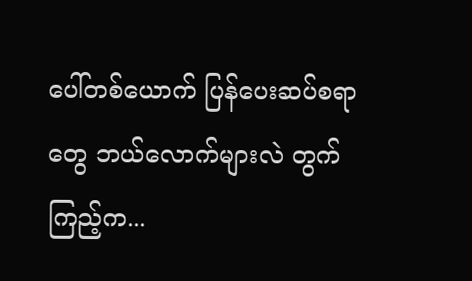ပေါ်တစ်ယောက် ပြန်ပေးဆပ်စရာတွေ ဘယ်လောက်များလဲ တွက်ကြည့်က...